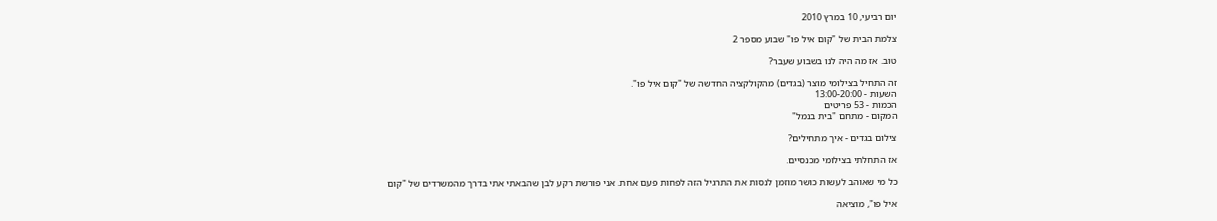יום רביעי, 10 במרץ 2010

צלמת הבית של "קום איל פו" שבוע מספר 2

טוב. אז מה היה לנו בשבוע שעבר?

זה התחיל בצילומי מוצר (בגדים) מהקולקציה החדשה של "קום איל פו".
השעות - 13:00-20:00
הכמות - 53 פריטים
המקום - מתחם "בית בנמל"

צילום בגדים - איך מתחילים?

אז התחלתי בצילומי מכנסיים.

כל מי שאוהב לעשות כושר מוזמן לנסות את התרגיל הזה לפחות פעם אחת. אני פורשת רקע לבן שהבאתי אתי בדרך מהמשרדים של "קום

איל פו", מוציאה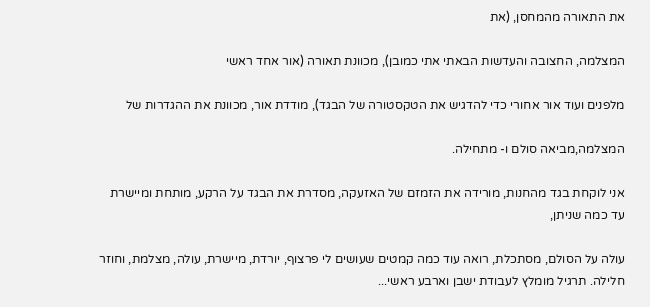את התאורה מהמחסן, (את

המצלמה, החצובה והעדשות הבאתי אתי כמובן), מכוונת תאורה (אור אחד ראשי

מלפנים ועוד אור אחורי כדי להדגיש את הטקסטורה של הבגד), מודדת אור, מכוונת את ההגדרות של

המצלמה,מביאה סולם ו- מתחילה.

אני לוקחת בגד מהחנות, מורידה את הזמזם של האזעקה, מסדרת את הבגד על הרקע, מותחת ומיישרת עד כמה שניתן,

עולה על הסולם, מסתכלת, רואה עוד כמה קמטים שעושים לי פרצוף, יורדת, מיישרת, עולה, מצלמת, וחוזר חלילה. תרגיל מומלץ לעבודת ישבן וארבע ראשי...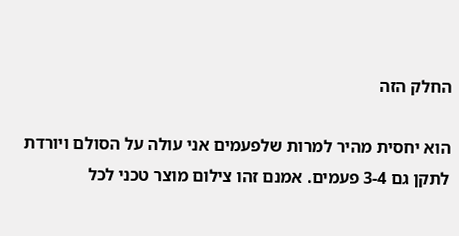החלק הזה

הוא יחסית מהיר למרות שלפעמים אני עולה על הסולם ויורדת לתקן גם 3-4 פעמים. אמנם זהו צילום מוצר טכני לכל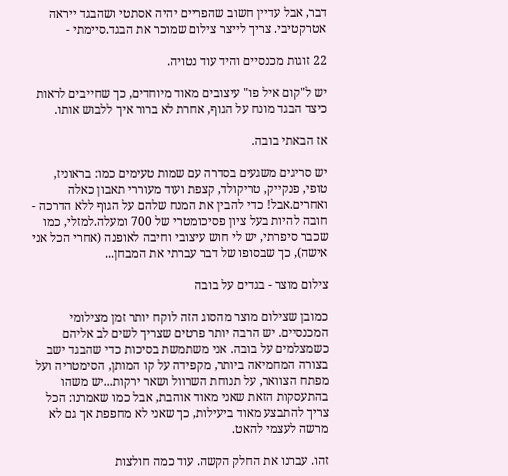דבר, אבל עדיין חשוב שהפריים יהיה אסתטי ושהבגד ייראה אטרקטיבי. צריך לייצר צילום שמוכר את הבגד.סיימתי -

22 זוגות מכנסיים והיד עוד נטויה.

יש ל"קום איל פו" עיצובים מאוד מיוחדים, כך שחייבים לראות כיצד הבגד מונח על הגוף, אחרת לא ברור איך ללבוש אותו.

אז הבאתי בובה.

יש סריגים משגעים בסדרה עם שמות טעימים כמו: בראוניז, טופי, פנקייק, טריקולד, קצפת ועוד מעוררי תאבון כאלה ואחרים.אבל! כדי להבין את המנח שלהם על הגוף ללא הדרכה - חובה להיות בעל ציון פסיכומטרי של 700 ומעלה.למזלי, כמו שכבר סיפרתי, יש לי חוש עיצובי וחיבה לאופנה (אחרי הכל אני אישה), כך שבסופו של דבר עברתי את המבחן...

צילום מוצר - בגדים על בובה

כמובן שצילום מוצר מהסוג הזה לוקח יותר זמן מצילומי המכנסיים. יש הרבה יותר פרטים שצריך לשים לב אליהם כשמצלמים על בובה. אני משתמשת בסיכות כדי שהבגד ישב בצורה המחמיאה ביותר, מקפידה על קו המותן, הסימטריה ועל מפתח הצוואר, על תנוחת השרוול ושאר ירקות...יש משהו בהתעסקות הזאת שאני מאוד אוהבת, אבל כמו שאמרנו: הכל צריך להתבצע מאוד ביעילות, כך שאני לא מחפפת אך גם לא מרשה לעצמי להאט.

זהו. עברנו את החלק הקשה. עוד כמה חולצות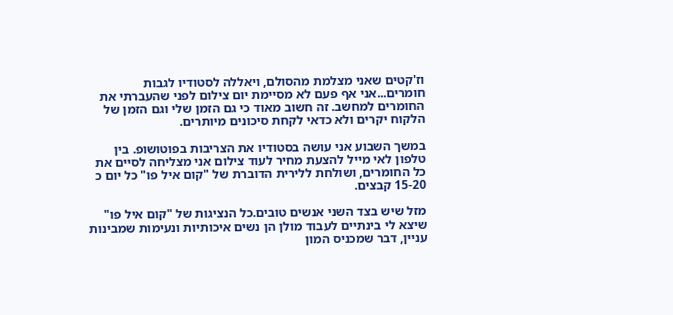וז'קטים שאני מצלמת מהסולם, ויאללה לסטודיו לגבות חומרים...אני אף פעם לא מסיימת יום צילום לפני שהעברתי את החומרים למחשב. זה חשוב מאוד כי גם הזמן שלי וגם הזמן של הלקוח יקרים ולא כדאי לקחת סיכונים מיותרים.

במשך השבוע אני עושה בסטודיו את הצריבות בפוטושופ. בין טלפון לאי מייל להצעת מחיר לעוד צילום אני מצליחה לסיים את כל החומרים, ושולחת ללירית הדוברת של "קום איל פו" כל יום כ 15-20 קבצים.

מזל שיש בצד השני אנשים טובים.כל הנציגות של "קום איל פו" שיצא לי בינתיים לעבוד מולן הן נשים איכותיות ונעימות שמבינות עניין, דבר שמכניס המון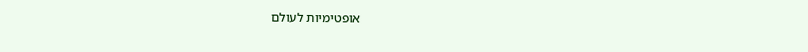אופטימיות לעולם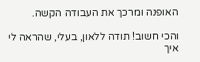האופנה ומרכך את העבודה הקשה.

והכי חשוב! תודה ללאון, בעלי, שהראה לי איך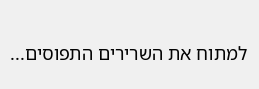למתוח את השרירים התפוסים...